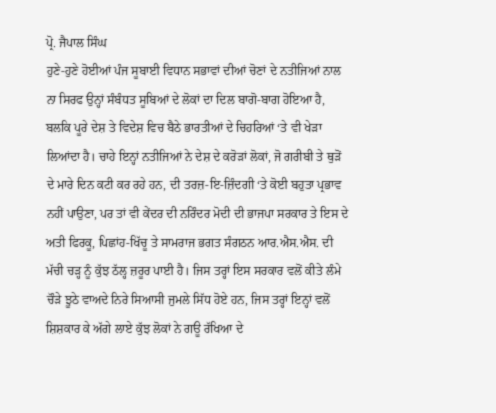ਪ੍ਰੋ. ਜੈਪਾਲ ਸਿੰਘ
ਹੁਣੇ-ਹੁਣੇ ਹੋਈਆਂ ਪੰਜ ਸੂਬਾਈ ਵਿਧਾਨ ਸਭਾਵਾਂ ਦੀਆਂ ਚੋਣਾਂ ਦੇ ਨਤੀਜਿਆਂ ਨਾਲ ਨਾ ਸਿਰਫ ਉਨ੍ਹਾਂ ਸੰਬੰਧਤ ਸੂਬਿਆਂ ਦੇ ਲੋਕਾਂ ਦਾ ਦਿਲ ਬਾਗੋ-ਬਾਗ ਹੋਇਆ ਹੈ, ਬਲਕਿ ਪੂਰੇ ਦੇਸ਼ ਤੇ ਵਿਦੇਸ਼ ਵਿਚ ਬੈਠੇ ਭਾਰਤੀਆਂ ਦੇ ਚਿਹਰਿਆਂ ‘ਤੇ ਵੀ ਖੇੜਾ ਲਿਆਂਦਾ ਹੈ। ਚਾਹੇ ਇਨ੍ਹਾਂ ਨਤੀਜਿਆਂ ਨੇ ਦੇਸ਼ ਦੇ ਕਰੋੜਾਂ ਲੋਕਾਂ, ਜੋ ਗਰੀਬੀ ਤੇ ਥੁੜੋਂ ਦੇ ਮਾਰੇ ਦਿਨ ਕਟੀ ਕਰ ਰਹੇ ਹਨ, ਦੀ ਤਰਜ਼-ਇ-ਜ਼ਿੰਦਗੀ ‘ਤੇ ਕੋਈ ਬਹੁਤਾ ਪ੍ਰਭਾਵ ਨਹੀਂ ਪਾਉਣਾ, ਪਰ ਤਾਂ ਵੀ ਕੇਂਦਰ ਦੀ ਨਰਿੰਦਰ ਮੋਦੀ ਦੀ ਭਾਜਪਾ ਸਰਕਾਰ ਤੇ ਇਸ ਦੇ ਅਤੀ ਫਿਰਕੂ, ਪਿਛਾਂਹ-ਖਿੱਚੂ ਤੇ ਸਾਮਰਾਜ ਭਗਤ ਸੰਗਠਨ ਆਰ.ਐਸ.ਐਸ. ਦੀ ਮੱਚੀ ਚੜ੍ਹ ਨੂੰ ਕੁੱਝ ਠੱਲ੍ਹ ਜ਼ਰੂਰ ਪਾਈ ਹੈ। ਜਿਸ ਤਰ੍ਹਾਂ ਇਸ ਸਰਕਾਰ ਵਲੋਂ ਕੀਤੇ ਲੰਮੇ ਚੌੜੇ ਝੂਠੇ ਵਾਅਦੇ ਨਿਰੇ ਸਿਆਸੀ ਜੁਮਲੇ ਸਿੱਧ ਹੋਏ ਹਨ, ਜਿਸ ਤਰ੍ਹਾਂ ਇਨ੍ਹਾਂ ਵਲੋਂ ਸ਼ਿਸ਼ਕਾਰ ਕੇ ਅੱਗੇ ਲਾਏ ਕੁੱਝ ਲੋਕਾਂ ਨੇ ਗਊ ਰੱਖਿਆ ਦੇ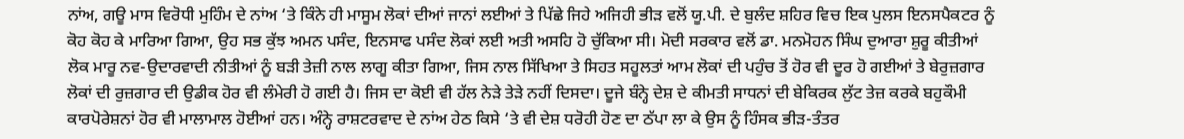ਨਾਂਅ, ਗਊ ਮਾਸ ਵਿਰੋਧੀ ਮੁਹਿੰਮ ਦੇ ਨਾਂਅ ‘ਤੇ ਕਿੰਨੇ ਹੀ ਮਾਸੂਮ ਲੋਕਾਂ ਦੀਆਂ ਜਾਨਾਂ ਲਈਆਂ ਤੇ ਪਿੱਛੇ ਜਿਹੇ ਅਜਿਹੀ ਭੀੜ ਵਲੋਂ ਯੂ.ਪੀ. ਦੇ ਬੁਲੰਦ ਸ਼ਹਿਰ ਵਿਚ ਇਕ ਪੁਲਸ ਇਨਸਪੈਕਟਰ ਨੂੰ ਕੋਹ ਕੋਹ ਕੇ ਮਾਰਿਆ ਗਿਆ, ਉਹ ਸਭ ਕੁੱਝ ਅਮਨ ਪਸੰਦ, ਇਨਸਾਫ ਪਸੰਦ ਲੋਕਾਂ ਲਈ ਅਤੀ ਅਸਹਿ ਹੋ ਚੁੱਕਿਆ ਸੀ। ਮੋਦੀ ਸਰਕਾਰ ਵਲੋਂ ਡਾ. ਮਨਮੋਹਨ ਸਿੰਘ ਦੁਆਰਾ ਸ਼ੁਰੂ ਕੀਤੀਆਂ ਲੋਕ ਮਾਰੂ ਨਵ-ਉਦਾਰਵਾਦੀ ਨੀਤੀਆਂ ਨੂੰ ਬੜੀ ਤੇਜ਼ੀ ਨਾਲ ਲਾਗੂ ਕੀਤਾ ਗਿਆ, ਜਿਸ ਨਾਲ ਸਿੱਖਿਆ ਤੇ ਸਿਹਤ ਸਹੂਲਤਾਂ ਆਮ ਲੋਕਾਂ ਦੀ ਪਹੁੰਚ ਤੋਂ ਹੋਰ ਵੀ ਦੂਰ ਹੋ ਗਈਆਂ ਤੇ ਬੇਰੁਜ਼ਗਾਰ ਲੋਕਾਂ ਦੀ ਰੁਜ਼ਗਾਰ ਦੀ ਉਡੀਕ ਹੋਰ ਵੀ ਲੰਮੇਰੀ ਹੋ ਗਈ ਹੈ। ਜਿਸ ਦਾ ਕੋਈ ਵੀ ਹੱਲ ਨੇੜੇ ਤੇੜੇ ਨਹੀਂ ਦਿਸਦਾ। ਦੂਜੇ ਬੰਨ੍ਹੇ ਦੇਸ਼ ਦੇ ਕੀਮਤੀ ਸਾਧਨਾਂ ਦੀ ਬੇਕਿਰਕ ਲੁੱਟ ਤੇਜ਼ ਕਰਕੇ ਬਹੁਕੌਮੀ ਕਾਰਪੋਰੇਸ਼ਨਾਂ ਹੋਰ ਵੀ ਮਾਲਾਮਾਲ ਹੋਈਆਂ ਹਨ। ਅੰਨ੍ਹੇ ਰਾਸ਼ਟਰਵਾਦ ਦੇ ਨਾਂਅ ਹੇਠ ਕਿਸੇ ‘ਤੇ ਵੀ ਦੇਸ਼ ਧਰੋਹੀ ਹੋਣ ਦਾ ਠੱਪਾ ਲਾ ਕੇ ਉਸ ਨੂੰ ਹਿੰਸਕ ਭੀੜ-ਤੰਤਰ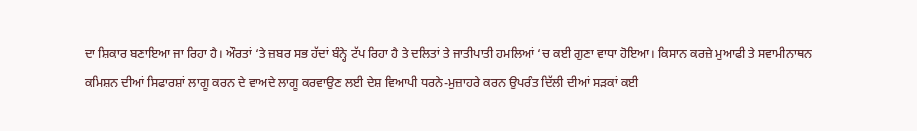ਦਾ ਸ਼ਿਕਾਰ ਬਣਾਇਆ ਜਾ ਰਿਹਾ ਹੈ। ਔਰਤਾਂ ‘ਤੇ ਜ਼ਬਰ ਸਭ ਹੱਦਾਂ ਬੰਨ੍ਹੇ ਟੱਪ ਰਿਹਾ ਹੈ ਤੇ ਦਲਿਤਾਂ ਤੇ ਜਾਤੀਪਾਤੀ ਹਮਲਿਆਂ ‘ਚ ਕਈ ਗੁਣਾ ਵਾਧਾ ਹੋਇਆ। ਕਿਸਾਨ ਕਰਜ਼ੇ ਮੁਆਫੀ ਤੇ ਸਵਾਮੀਨਾਥਨ ਕਮਿਸ਼ਨ ਦੀਆਂ ਸਿਫਾਰਸ਼ਾਂ ਲਾਗੂ ਕਰਨ ਦੇ ਵਾਅਦੇ ਲਾਗੂ ਕਰਵਾਉਣ ਲਈ ਦੇਸ਼ ਵਿਆਪੀ ਧਰਨੇ-ਮੁਜ਼ਾਹਰੇ ਕਰਨ ਉਪਰੰਤ ਦਿੱਲੀ ਦੀਆਂ ਸੜਕਾਂ ਕਈ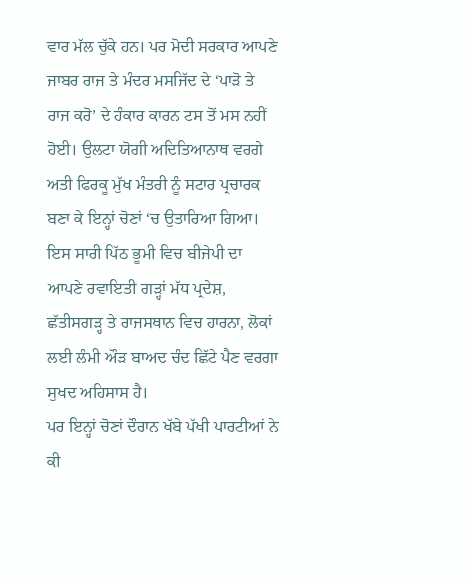ਵਾਰ ਮੱਲ ਚੁੱਕੇ ਹਨ। ਪਰ ਮੋਦੀ ਸਰਕਾਰ ਆਪਣੇ ਜਾਬਰ ਰਾਜ ਤੇ ਮੰਦਰ ਮਸਜਿੱਦ ਦੇ ‘ਪਾੜੋ ਤੇ ਰਾਜ ਕਰੋ’ ਦੇ ਹੰਕਾਰ ਕਾਰਨ ਟਸ ਤੋਂ ਮਸ ਨਹੀਂ ਹੋਈ। ਉਲਟਾ ਯੋਗੀ ਅਦਿਤਿਆਨਾਥ ਵਰਗੇ ਅਤੀ ਫਿਰਕੂ ਮੁੱਖ ਮੰਤਰੀ ਨੂੰ ਸਟਾਰ ਪ੍ਰਚਾਰਕ ਬਣਾ ਕੇ ਇਨ੍ਹਾਂ ਚੋਣਾਂ ‘ਚ ਉਤਾਰਿਆ ਗਿਆ। ਇਸ ਸਾਰੀ ਪਿੱਠ ਭੂਮੀ ਵਿਚ ਬੀਜੇਪੀ ਦਾ ਆਪਣੇ ਰਵਾਇਤੀ ਗੜ੍ਹਾਂ ਮੱਧ ਪ੍ਰਦੇਸ਼, ਛੱਤੀਸਗੜ੍ਹ ਤੇ ਰਾਜਸਥਾਨ ਵਿਚ ਹਾਰਨਾ, ਲੋਕਾਂ ਲਈ ਲੰਮੀ ਔੜ ਬਾਅਦ ਚੰਦ ਛਿੱਟੇ ਪੈਣ ਵਰਗਾ ਸੁਖਦ ਅਹਿਸਾਸ ਹੈ।
ਪਰ ਇਨ੍ਹਾਂ ਚੋਣਾਂ ਦੌਰਾਨ ਖੱਬੇ ਪੱਖੀ ਪਾਰਟੀਆਂ ਨੇ ਕੀ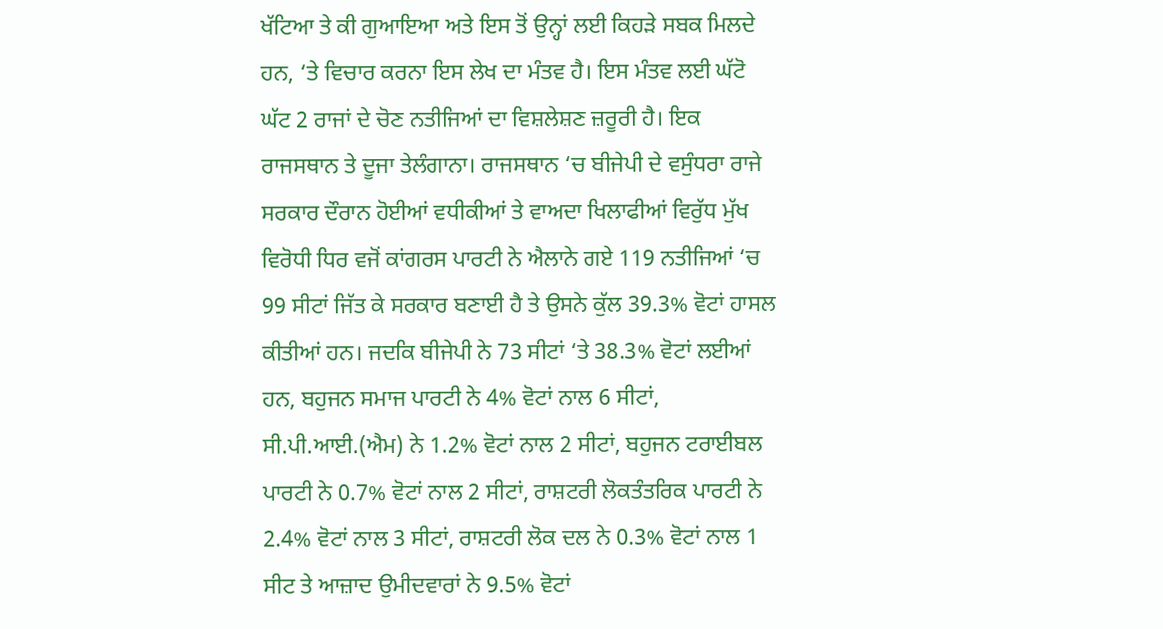ਖੱਟਿਆ ਤੇ ਕੀ ਗੁਆਇਆ ਅਤੇ ਇਸ ਤੋਂ ਉਨ੍ਹਾਂ ਲਈ ਕਿਹੜੇ ਸਬਕ ਮਿਲਦੇ ਹਨ, ‘ਤੇ ਵਿਚਾਰ ਕਰਨਾ ਇਸ ਲੇਖ ਦਾ ਮੰਤਵ ਹੈ। ਇਸ ਮੰਤਵ ਲਈ ਘੱਟੋ ਘੱਟ 2 ਰਾਜਾਂ ਦੇ ਚੋਣ ਨਤੀਜਿਆਂ ਦਾ ਵਿਸ਼ਲੇਸ਼ਣ ਜ਼ਰੂਰੀ ਹੈ। ਇਕ ਰਾਜਸਥਾਨ ਤੇ ਦੂਜਾ ਤੇਲੰਗਾਨਾ। ਰਾਜਸਥਾਨ ‘ਚ ਬੀਜੇਪੀ ਦੇ ਵਸੁੰਧਰਾ ਰਾਜੇ ਸਰਕਾਰ ਦੌਰਾਨ ਹੋਈਆਂ ਵਧੀਕੀਆਂ ਤੇ ਵਾਅਦਾ ਖਿਲਾਫੀਆਂ ਵਿਰੁੱਧ ਮੁੱਖ ਵਿਰੋਧੀ ਧਿਰ ਵਜੋਂ ਕਾਂਗਰਸ ਪਾਰਟੀ ਨੇ ਐਲਾਨੇ ਗਏ 119 ਨਤੀਜਿਆਂ ‘ਚ 99 ਸੀਟਾਂ ਜਿੱਤ ਕੇ ਸਰਕਾਰ ਬਣਾਈ ਹੈ ਤੇ ਉਸਨੇ ਕੁੱਲ 39.3% ਵੋਟਾਂ ਹਾਸਲ ਕੀਤੀਆਂ ਹਨ। ਜਦਕਿ ਬੀਜੇਪੀ ਨੇ 73 ਸੀਟਾਂ ‘ਤੇ 38.3% ਵੋਟਾਂ ਲਈਆਂ ਹਨ, ਬਹੁਜਨ ਸਮਾਜ ਪਾਰਟੀ ਨੇ 4% ਵੋਟਾਂ ਨਾਲ 6 ਸੀਟਾਂ, ਸੀ.ਪੀ.ਆਈ.(ਐਮ) ਨੇ 1.2% ਵੋਟਾਂ ਨਾਲ 2 ਸੀਟਾਂ, ਬਹੁਜਨ ਟਰਾਈਬਲ ਪਾਰਟੀ ਨੇ 0.7% ਵੋਟਾਂ ਨਾਲ 2 ਸੀਟਾਂ, ਰਾਸ਼ਟਰੀ ਲੋਕਤੰਤਰਿਕ ਪਾਰਟੀ ਨੇ 2.4% ਵੋਟਾਂ ਨਾਲ 3 ਸੀਟਾਂ, ਰਾਸ਼ਟਰੀ ਲੋਕ ਦਲ ਨੇ 0.3% ਵੋਟਾਂ ਨਾਲ 1 ਸੀਟ ਤੇ ਆਜ਼ਾਦ ਉਮੀਦਵਾਰਾਂ ਨੇ 9.5% ਵੋਟਾਂ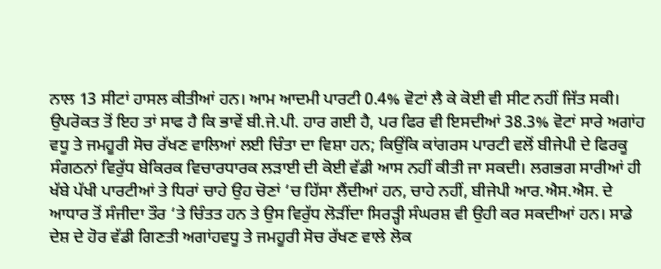ਨਾਲ 13 ਸੀਟਾਂ ਹਾਸਲ ਕੀਤੀਆਂ ਹਨ। ਆਮ ਆਦਮੀ ਪਾਰਟੀ 0.4% ਵੋਟਾਂ ਲੈ ਕੇ ਕੋਈ ਵੀ ਸੀਟ ਨਹੀਂ ਜਿੱਤ ਸਕੀ। ਉਪਰੋਕਤ ਤੋਂ ਇਹ ਤਾਂ ਸਾਫ ਹੈ ਕਿ ਭਾਵੇਂ ਬੀ.ਜੇ.ਪੀ. ਹਾਰ ਗਈ ਹੈ, ਪਰ ਫਿਰ ਵੀ ਇਸਦੀਆਂ 38.3% ਵੋਟਾਂ ਸਾਰੇ ਅਗਾਂਹ ਵਧੂ ਤੇ ਜਮਹੂਰੀ ਸੋਚ ਰੱਖਣ ਵਾਲਿਆਂ ਲਈ ਚਿੰਤਾ ਦਾ ਵਿਸ਼ਾ ਹਨ; ਕਿਉਂਕਿ ਕਾਂਗਰਸ ਪਾਰਟੀ ਵਲੋਂ ਬੀਜੇਪੀ ਦੇ ਫਿਰਕੂ ਸੰਗਠਨਾਂ ਵਿਰੁੱਧ ਬੇਕਿਰਕ ਵਿਚਾਰਧਾਰਕ ਲੜਾਈ ਦੀ ਕੋਈ ਵੱਡੀ ਆਸ ਨਹੀਂ ਕੀਤੀ ਜਾ ਸਕਦੀ। ਲਗਭਗ ਸਾਰੀਆਂ ਹੀ ਖੱਬੇ ਪੱਖੀ ਪਾਰਟੀਆਂ ਤੇ ਧਿਰਾਂ ਚਾਹੇ ਉਹ ਚੋਣਾਂ ‘ਚ ਹਿੱਸਾ ਲੈਂਦੀਆਂ ਹਨ, ਚਾਹੇ ਨਹੀਂ, ਬੀਜੇਪੀ ਆਰ.ਐਸ.ਐਸ. ਦੇ ਆਧਾਰ ਤੋਂ ਸੰਜੀਦਾ ਤੌਰ ‘ਤੇ ਚਿੰਤਤ ਹਨ ਤੇ ਉਸ ਵਿਰੁੱਧ ਲੋੜੀਂਦਾ ਸਿਰੜ੍ਹੀ ਸੰਘਰਸ਼ ਵੀ ਉਹੀ ਕਰ ਸਕਦੀਆਂ ਹਨ। ਸਾਡੇ ਦੇਸ਼ ਦੇ ਹੋਰ ਵੱਡੀ ਗਿਣਤੀ ਅਗਾਂਹਵਧੂ ਤੇ ਜਮਹੂਰੀ ਸੋਚ ਰੱਖਣ ਵਾਲੇ ਲੋਕ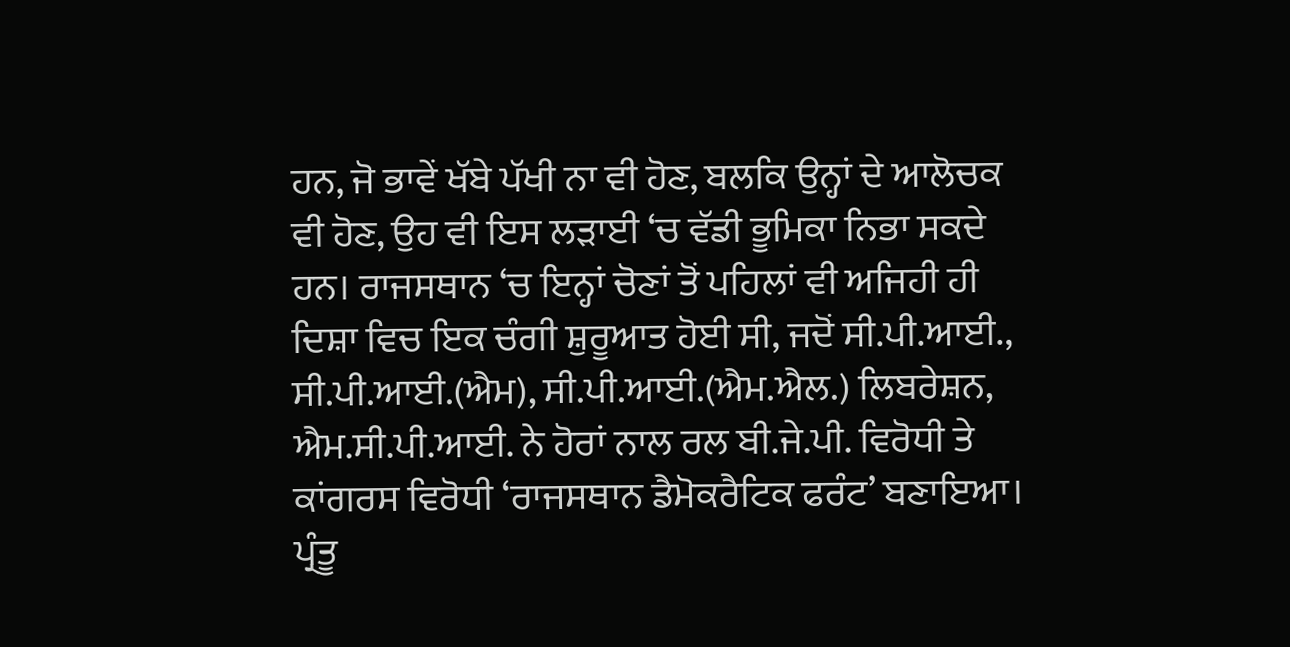ਹਨ, ਜੋ ਭਾਵੇਂ ਖੱਬੇ ਪੱਖੀ ਨਾ ਵੀ ਹੋਣ, ਬਲਕਿ ਉਨ੍ਹਾਂ ਦੇ ਆਲੋਚਕ ਵੀ ਹੋਣ, ਉਹ ਵੀ ਇਸ ਲੜਾਈ ‘ਚ ਵੱਡੀ ਭੂਮਿਕਾ ਨਿਭਾ ਸਕਦੇ ਹਨ। ਰਾਜਸਥਾਨ ‘ਚ ਇਨ੍ਹਾਂ ਚੋਣਾਂ ਤੋਂ ਪਹਿਲਾਂ ਵੀ ਅਜਿਹੀ ਹੀ ਦਿਸ਼ਾ ਵਿਚ ਇਕ ਚੰਗੀ ਸ਼ੁਰੂਆਤ ਹੋਈ ਸੀ, ਜਦੋਂ ਸੀ.ਪੀ.ਆਈ., ਸੀ.ਪੀ.ਆਈ.(ਐਮ), ਸੀ.ਪੀ.ਆਈ.(ਐਮ.ਐਲ.) ਲਿਬਰੇਸ਼ਨ, ਐਮ.ਸੀ.ਪੀ.ਆਈ. ਨੇ ਹੋਰਾਂ ਨਾਲ ਰਲ ਬੀ.ਜੇ.ਪੀ. ਵਿਰੋਧੀ ਤੇ ਕਾਂਗਰਸ ਵਿਰੋਧੀ ‘ਰਾਜਸਥਾਨ ਡੈਮੋਕਰੈਟਿਕ ਫਰੰਟ’ ਬਣਾਇਆ। ਪ੍ਰੰਤੂ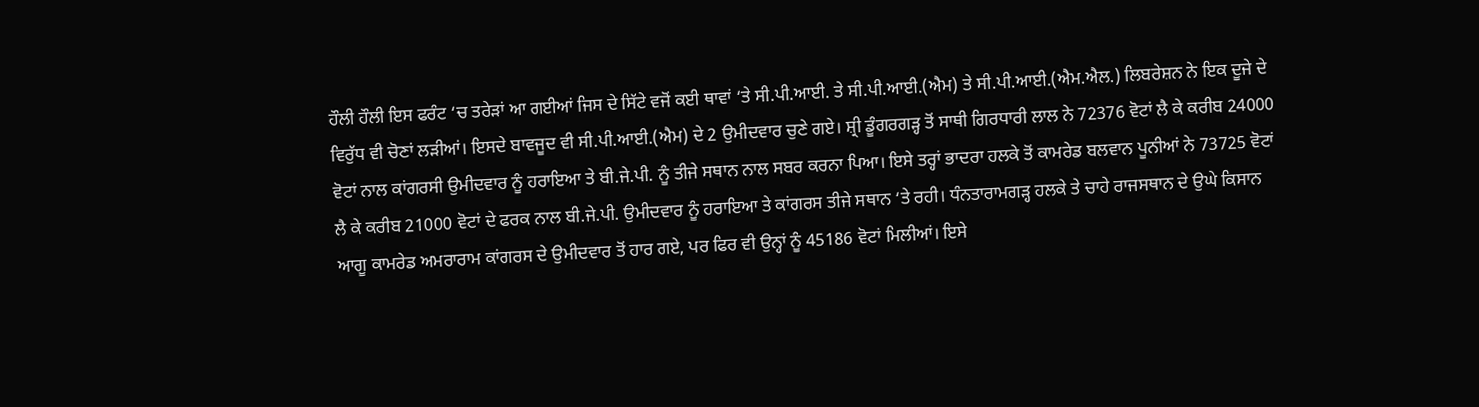ਹੌਲੀ ਹੌਲੀ ਇਸ ਫਰੰਟ ‘ਚ ਤਰੇੜਾਂ ਆ ਗਈਆਂ ਜਿਸ ਦੇ ਸਿੱਟੇ ਵਜੋਂ ਕਈ ਥਾਵਾਂ ‘ਤੇ ਸੀ.ਪੀ.ਆਈ. ਤੇ ਸੀ.ਪੀ.ਆਈ.(ਐਮ) ਤੇ ਸੀ.ਪੀ.ਆਈ.(ਐਮ.ਐਲ.) ਲਿਬਰੇਸ਼ਨ ਨੇ ਇਕ ਦੂਜੇ ਦੇ ਵਿਰੁੱਧ ਵੀ ਚੋਣਾਂ ਲੜੀਆਂ। ਇਸਦੇ ਬਾਵਜੂਦ ਵੀ ਸੀ.ਪੀ.ਆਈ.(ਐਮ) ਦੇ 2 ਉਮੀਦਵਾਰ ਚੁਣੇ ਗਏ। ਸ਼੍ਰੀ ਡੂੰਗਰਗੜ੍ਹ ਤੋਂ ਸਾਥੀ ਗਿਰਧਾਰੀ ਲਾਲ ਨੇ 72376 ਵੋਟਾਂ ਲੈ ਕੇ ਕਰੀਬ 24000 ਵੋਟਾਂ ਨਾਲ ਕਾਂਗਰਸੀ ਉਮੀਦਵਾਰ ਨੂੰ ਹਰਾਇਆ ਤੇ ਬੀ.ਜੇ.ਪੀ. ਨੂੰ ਤੀਜੇ ਸਥਾਨ ਨਾਲ ਸਬਰ ਕਰਨਾ ਪਿਆ। ਇਸੇ ਤਰ੍ਹਾਂ ਭਾਦਰਾ ਹਲਕੇ ਤੋਂ ਕਾਮਰੇਡ ਬਲਵਾਨ ਪੂਨੀਆਂ ਨੇ 73725 ਵੋਟਾਂ ਲੈ ਕੇ ਕਰੀਬ 21000 ਵੋਟਾਂ ਦੇ ਫਰਕ ਨਾਲ ਬੀ.ਜੇ.ਪੀ. ਉਮੀਦਵਾਰ ਨੂੰ ਹਰਾਇਆ ਤੇ ਕਾਂਗਰਸ ਤੀਜੇ ਸਥਾਨ ‘ਤੇ ਰਹੀ। ਧੰਨਤਾਰਾਮਗੜ੍ਹ ਹਲਕੇ ਤੇ ਚਾਹੇ ਰਾਜਸਥਾਨ ਦੇ ਉਘੇ ਕਿਸਾਨ ਆਗੂ ਕਾਮਰੇਡ ਅਮਰਾਰਾਮ ਕਾਂਗਰਸ ਦੇ ਉਮੀਦਵਾਰ ਤੋਂ ਹਾਰ ਗਏ, ਪਰ ਫਿਰ ਵੀ ਉਨ੍ਹਾਂ ਨੂੰ 45186 ਵੋਟਾਂ ਮਿਲੀਆਂ। ਇਸੇ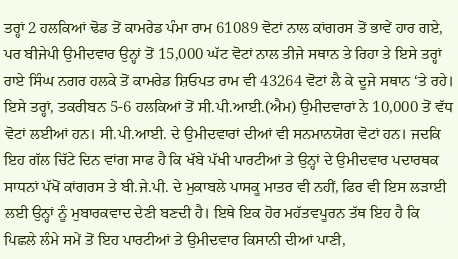ਤਰ੍ਹਾਂ 2 ਹਲਕਿਆਂ ਢੋਡ ਤੋਂ ਕਾਮਰੇਡ ਪੰਮਾ ਰਾਮ 61089 ਵੋਟਾਂ ਨਾਲ ਕਾਂਗਰਸ ਤੋਂ ਭਾਵੇਂ ਹਾਰ ਗਏ, ਪਰ ਬੀਜੇਪੀ ਉਮੀਦਵਾਰ ਉਨ੍ਹਾਂ ਤੋਂ 15,000 ਘੱਟ ਵੋਟਾਂ ਨਾਲ ਤੀਜੇ ਸਥਾਨ ਤੇ ਰਿਹਾ ਤੇ ਇਸੇ ਤਰ੍ਹਾਂ ਰਾਏ ਸਿੰਘ ਨਗਰ ਹਲਕੇ ਤੋਂ ਕਾਮਰੇਡ ਸ਼ਿਓਪਤ ਰਾਮ ਵੀ 43264 ਵੋਟਾਂ ਲੈ ਕੇ ਦੂਜੇ ਸਥਾਨ ‘ਤੇ ਰਹੇ। ਇਸੇ ਤਰ੍ਹਾਂ, ਤਕਰੀਬਨ 5-6 ਹਲਕਿਆਂ ਤੋਂ ਸੀ.ਪੀ.ਆਈ.(ਐਮ) ਉਮੀਦਵਾਰਾਂ ਨੇ 10,000 ਤੋਂ ਵੱਧ ਵੋਟਾਂ ਲਈਆਂ ਹਨ। ਸੀ.ਪੀ.ਆਈ. ਦੇ ਉਮੀਦਵਾਰਾਂ ਦੀਆਂ ਵੀ ਸਨਮਾਨਯੋਗ ਵੋਟਾਂ ਹਨ। ਜਦਕਿ ਇਹ ਗੱਲ ਚਿੱਟੇ ਦਿਨ ਵਾਂਗ ਸਾਫ ਹੈ ਕਿ ਖੱਬੇ ਪੱਖੀ ਪਾਰਟੀਆਂ ਤੇ ਉਨ੍ਹਾਂ ਦੇ ਉਮੀਦਵਾਰ ਪਦਾਰਥਕ ਸਾਧਨਾਂ ਪੱਖੋਂ ਕਾਂਗਰਸ ਤੇ ਬੀ.ਜੇ.ਪੀ. ਦੇ ਮੁਕਾਬਲੇ ਪਾਸਕੂ ਮਾਤਰ ਵੀ ਨਹੀਂ, ਫਿਰ ਵੀ ਇਸ ਲੜਾਈ ਲਈ ਉਨ੍ਹਾਂ ਨੂੰ ਮੁਬਾਰਕਵਾਦ ਦੇਣੀ ਬਣਦੀ ਹੈ। ਇਥੇ ਇਕ ਹੋਰ ਮਹੱਤਵਪੂਰਨ ਤੱਥ ਇਹ ਹੈ ਕਿ ਪਿਛਲੇ ਲੰਮੇ ਸਮੇਂ ਤੋਂ ਇਹ ਪਾਰਟੀਆਂ ਤੇ ਉਮੀਦਵਾਰ ਕਿਸਾਨੀ ਦੀਆਂ ਪਾਣੀ,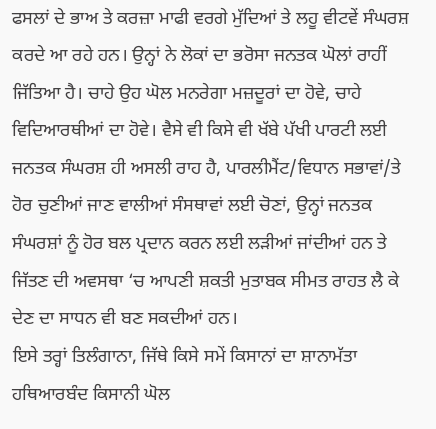ਫਸਲਾਂ ਦੇ ਭਾਅ ਤੇ ਕਰਜ਼ਾ ਮਾਫੀ ਵਰਗੇ ਮੁੱਦਿਆਂ ਤੇ ਲਹੂ ਵੀਟਵੇਂ ਸੰਘਰਸ਼ ਕਰਦੇ ਆ ਰਹੇ ਹਨ। ਉਨ੍ਹਾਂ ਨੇ ਲੋਕਾਂ ਦਾ ਭਰੋਸਾ ਜਨਤਕ ਘੋਲਾਂ ਰਾਹੀਂ ਜਿੱਤਿਆ ਹੈ। ਚਾਹੇ ਉਹ ਘੋਲ ਮਨਰੇਗਾ ਮਜ਼ਦੂਰਾਂ ਦਾ ਹੋਵੇ, ਚਾਹੇ ਵਿਦਿਆਰਥੀਆਂ ਦਾ ਹੋਵੇ। ਵੈਸੇ ਵੀ ਕਿਸੇ ਵੀ ਖੱਬੇ ਪੱਖੀ ਪਾਰਟੀ ਲਈ ਜਨਤਕ ਸੰਘਰਸ਼ ਹੀ ਅਸਲੀ ਰਾਹ ਹੈ, ਪਾਰਲੀਮੈਂਟ/ਵਿਧਾਨ ਸਭਾਵਾਂ/ਤੇ ਹੋਰ ਚੁਣੀਆਂ ਜਾਣ ਵਾਲੀਆਂ ਸੰਸਥਾਵਾਂ ਲਈ ਚੋਣਾਂ, ਉਨ੍ਹਾਂ ਜਨਤਕ ਸੰਘਰਸ਼ਾਂ ਨੂੰ ਹੋਰ ਬਲ ਪ੍ਰਦਾਨ ਕਰਨ ਲਈ ਲੜੀਆਂ ਜਾਂਦੀਆਂ ਹਨ ਤੇ ਜਿੱਤਣ ਦੀ ਅਵਸਥਾ ‘ਚ ਆਪਣੀ ਸ਼ਕਤੀ ਮੁਤਾਬਕ ਸੀਮਤ ਰਾਹਤ ਲੈ ਕੇ ਦੇਣ ਦਾ ਸਾਧਨ ਵੀ ਬਣ ਸਕਦੀਆਂ ਹਨ।
ਇਸੇ ਤਰ੍ਹਾਂ ਤਿਲੰਗਾਨਾ, ਜਿੱਥੇ ਕਿਸੇ ਸਮੇਂ ਕਿਸਾਨਾਂ ਦਾ ਸ਼ਾਨਾਮੱਤਾ ਹਥਿਆਰਬੰਦ ਕਿਸਾਨੀ ਘੋਲ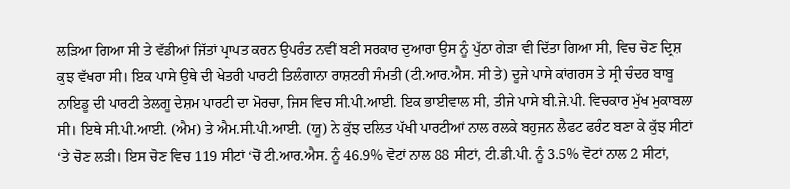ਲੜਿਆ ਗਿਆ ਸੀ ਤੇ ਵੱਡੀਆਂ ਜਿੱਤਾਂ ਪ੍ਰਾਪਤ ਕਰਨ ਉਪਰੰਤ ਨਵੀਂ ਬਣੀ ਸਰਕਾਰ ਦੁਆਰਾ ਉਸ ਨੂੰ ਪੁੱਠਾ ਗੇੜਾ ਵੀ ਦਿੱਤਾ ਗਿਆ ਸੀ, ਵਿਚ ਚੋਣ ਦ੍ਰਿਸ਼ ਕੁਝ ਵੱਖਰਾ ਸੀ। ਇਕ ਪਾਸੇ ਉਥੇ ਦੀ ਖੇਤਰੀ ਪਾਰਟੀ ਤਿਲੰਗਾਨਾ ਰਾਸ਼ਟਰੀ ਸੰਮਤੀ (ਟੀ.ਆਰ.ਐਸ. ਸੀ ਤੇ) ਦੂਜੇ ਪਾਸੇ ਕਾਂਗਰਸ ਤੇ ਸ੍ਰੀ ਚੰਦਰ ਬਾਬੂ ਨਾਇਡੂ ਦੀ ਪਾਰਟੀ ਤੇਲਗੂ ਦੇਸ਼ਮ ਪਾਰਟੀ ਦਾ ਮੋਰਚਾ, ਜਿਸ ਵਿਚ ਸੀ.ਪੀ.ਆਈ. ਇਕ ਭਾਈਵਾਲ ਸੀ, ਤੀਜੇ ਪਾਸੇ ਬੀ.ਜੇ.ਪੀ. ਵਿਚਕਾਰ ਮੁੱਖ ਮੁਕਾਬਲਾ ਸੀ। ਇਥੇ ਸੀ.ਪੀ.ਆਈ. (ਐਮ) ਤੇ ਐਮ.ਸੀ.ਪੀ.ਆਈ. (ਯੂ) ਨੇ ਕੁੱਝ ਦਲਿਤ ਪੱਖੀ ਪਾਰਟੀਆਂ ਨਾਲ ਰਲਕੇ ਬਹੁਜਨ ਲੈਫਟ ਫਰੰਟ ਬਣਾ ਕੇ ਕੁੱਝ ਸੀਟਾਂ ‘ਤੇ ਚੋਣ ਲੜੀ। ਇਸ ਚੋਣ ਵਿਚ 119 ਸੀਟਾਂ ‘ਚੋਂ ਟੀ.ਆਰ.ਐਸ. ਨੂੰ 46.9% ਵੋਟਾਂ ਨਾਲ 88 ਸੀਟਾਂ, ਟੀ.ਡੀ.ਪੀ. ਨੂੰ 3.5% ਵੋਟਾਂ ਨਾਲ 2 ਸੀਟਾਂ,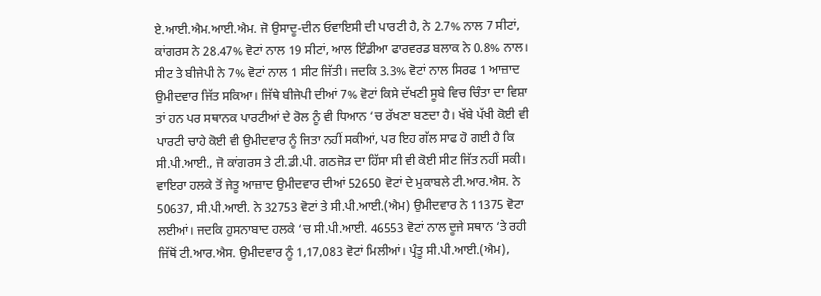ਏ.ਆਈ.ਐਮ.ਆਈ.ਐਮ. ਜੋ ਉਸਾਦੂ-ਦੀਨ ਓਵਾਇਸੀ ਦੀ ਪਾਰਟੀ ਹੈ, ਨੇ 2.7% ਨਾਲ 7 ਸੀਟਾਂ, ਕਾਂਗਰਸ ਨੇ 28.47% ਵੋਟਾਂ ਨਾਲ 19 ਸੀਟਾਂ, ਆਲ ਇੰਡੀਆ ਫਾਰਵਰਡ ਬਲਾਕ ਨੇ 0.8% ਨਾਲ। ਸੀਟ ਤੇ ਬੀਜੇਪੀ ਨੇ 7% ਵੋਟਾਂ ਨਾਲ 1 ਸੀਟ ਜਿੱਤੀ। ਜਦਕਿ 3.3% ਵੋਟਾਂ ਨਾਲ ਸਿਰਫ 1 ਆਜ਼ਾਦ ਉਮੀਦਵਾਰ ਜਿੱਤ ਸਕਿਆ। ਜਿੱਥੇ ਬੀਜੇਪੀ ਦੀਆਂ 7% ਵੋਟਾਂ ਕਿਸੇ ਦੱਖਣੀ ਸੂਬੇ ਵਿਚ ਚਿੰਤਾ ਦਾ ਵਿਸ਼ਾ ਤਾਂ ਹਨ ਪਰ ਸਥਾਨਕ ਪਾਰਟੀਆਂ ਦੇ ਰੋਲ ਨੂੰ ਵੀ ਧਿਆਨ ‘ਚ ਰੱਖਣਾ ਬਣਦਾ ਹੈ। ਖੱਬੇ ਪੱਖੀ ਕੋਈ ਵੀ ਪਾਰਟੀ ਚਾਹੇ ਕੋਈ ਵੀ ਉਮੀਦਵਾਰ ਨੂੰ ਜਿਤਾ ਨਹੀਂ ਸਕੀਆਂ, ਪਰ ਇਹ ਗੱਲ ਸਾਫ ਹੋ ਗਈ ਹੈ ਕਿ ਸੀ.ਪੀ.ਆਈ., ਜੋ ਕਾਂਗਰਸ ਤੇ ਟੀ.ਡੀ.ਪੀ. ਗਠਜੋੜ ਦਾ ਹਿੱਸਾ ਸੀ ਵੀ ਕੋਈ ਸੀਟ ਜਿੱਤ ਨਹੀਂ ਸਕੀ। ਵਾਇਰਾ ਹਲਕੇ ਤੋਂ ਜੇਤੂ ਆਜ਼ਾਦ ਉਮੀਦਵਾਰ ਦੀਆਂ 52650 ਵੋਟਾਂ ਦੇ ਮੁਕਾਬਲੇ ਟੀ.ਆਰ.ਐਸ. ਨੇ 50637, ਸੀ.ਪੀ.ਆਈ. ਨੇ 32753 ਵੋਟਾਂ ਤੇ ਸੀ.ਪੀ.ਆਈ.(ਐਮ) ਉਮੀਦਵਾਰ ਨੇ 11375 ਵੋਟਾ ਲਈਆਂ। ਜਦਕਿ ਹੁਸਨਾਬਾਦ ਹਲਕੇ ‘ਚ ਸੀ.ਪੀ.ਆਈ. 46553 ਵੋਟਾਂ ਨਾਲ ਦੂਜੇ ਸਥਾਨ ‘ਤੇ ਰਹੀ ਜਿੱਥੋਂ ਟੀ.ਆਰ.ਐਸ. ਉਮੀਦਵਾਰ ਨੂੰ 1,17,083 ਵੋਟਾਂ ਮਿਲੀਆਂ। ਪ੍ਰੰਤੂ ਸੀ.ਪੀ.ਆਈ.(ਐਮ),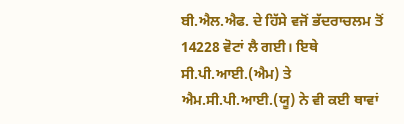ਬੀ.ਐਲ.ਐਫ. ਦੇ ਹਿੱਸੇ ਵਜੋਂ ਭੱਦਰਾਚਲਮ ਤੋਂ 14228 ਵੋਟਾਂ ਲੈ ਗਈ। ਇਥੇ ਸੀ.ਪੀ.ਆਈ.(ਐਮ) ਤੇ ਐਮ.ਸੀ.ਪੀ.ਆਈ.(ਯੂ) ਨੇ ਵੀ ਕਈ ਥਾਵਾਂ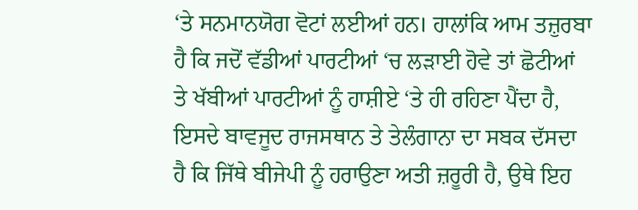‘ਤੇ ਸਨਮਾਨਯੋਗ ਵੋਟਾਂ ਲਈਆਂ ਹਨ। ਹਾਲਾਂਕਿ ਆਮ ਤਜ਼ੁਰਬਾ ਹੈ ਕਿ ਜਦੋਂ ਵੱਡੀਆਂ ਪਾਰਟੀਆਂ ‘ਚ ਲੜਾਈ ਹੋਵੇ ਤਾਂ ਛੋਟੀਆਂ ਤੇ ਖੱਬੀਆਂ ਪਾਰਟੀਆਂ ਨੂੰ ਹਾਸ਼ੀਏ ‘ਤੇ ਹੀ ਰਹਿਣਾ ਪੈਂਦਾ ਹੈ, ਇਸਦੇ ਬਾਵਜੂਦ ਰਾਜਸਥਾਨ ਤੇ ਤੇਲੰਗਾਨਾ ਦਾ ਸਬਕ ਦੱਸਦਾ ਹੈ ਕਿ ਜਿੱਥੇ ਬੀਜੇਪੀ ਨੂੰ ਹਰਾਉਣਾ ਅਤੀ ਜ਼ਰੂਰੀ ਹੈ, ਉਥੇ ਇਹ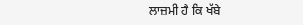ਲਾਜ਼ਮੀ ਹੈ ਕਿ ਖੱਬੇ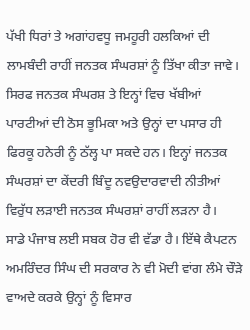ਪੱਖੀ ਧਿਰਾਂ ਤੇ ਅਗਾਂਹਵਧੂ ਜਮਹੂਰੀ ਹਲਕਿਆਂ ਦੀ ਲਾਮਬੰਦੀ ਰਾਹੀਂ ਜਨਤਕ ਸੰਘਰਸ਼ਾਂ ਨੂੰ ਤਿੱਖਾ ਕੀਤਾ ਜਾਵੇ। ਸਿਰਫ ਜਨਤਕ ਸੰਘਰਸ਼ ਤੇ ਇਨ੍ਹਾਂ ਵਿਚ ਖੱਬੀਆਂ ਪਾਰਟੀਆਂ ਦੀ ਠੋਸ ਭੂਮਿਕਾ ਅਤੇ ਉਨ੍ਹਾਂ ਦਾ ਪਸਾਰ ਹੀ ਫਿਰਕੂ ਹਨੇਰੀ ਨੂੰ ਠੱਲ੍ਹ ਪਾ ਸਕਦੇ ਹਨ। ਇਨ੍ਹਾਂ ਜਨਤਕ ਸੰਘਰਸ਼ਾਂ ਦਾ ਕੇਂਦਰੀ ਬਿੰਦੂ ਨਵਉਦਾਰਵਾਦੀ ਨੀਤੀਆਂ ਵਿਰੁੱਧ ਲੜਾਈ ਜਨਤਕ ਸੰਘਰਸ਼ਾਂ ਰਾਹੀਂ ਲੜਨਾ ਹੈ।
ਸਾਡੇ ਪੰਜਾਬ ਲਈ ਸਬਕ ਹੋਰ ਵੀ ਵੱਡਾ ਹੈ। ਇੱਥੇ ਕੈਪਟਨ ਅਮਰਿੰਦਰ ਸਿੰਘ ਦੀ ਸਰਕਾਰ ਨੇ ਵੀ ਮੋਦੀ ਵਾਂਗ ਲੰਮੇ ਚੌੜੇ ਵਾਅਦੇ ਕਰਕੇ ਉਨ੍ਹਾਂ ਨੂੰ ਵਿਸਾਰ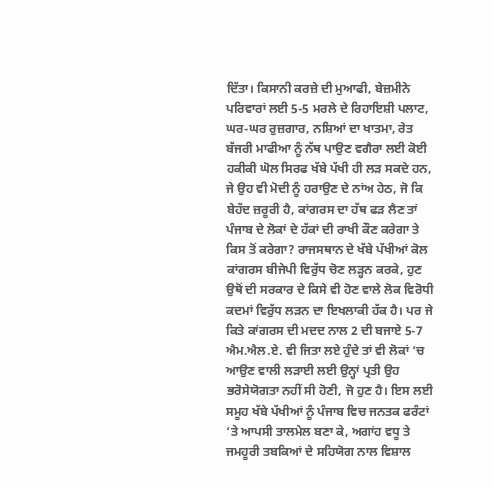ਦਿੱਤਾ। ਕਿਸਾਨੀ ਕਰਜ਼ੇ ਦੀ ਮੁਆਫੀ, ਬੇਜ਼ਮੀਨੇ ਪਰਿਵਾਰਾਂ ਲਈ 5-5 ਮਰਲੇ ਦੇ ਰਿਹਾਇਸ਼ੀ ਪਲਾਟ, ਘਰ-ਘਰ ਰੁਜ਼ਗਾਰ, ਨਸ਼ਿਆਂ ਦਾ ਖਾਤਮਾ, ਰੇਤ ਬੱਜਰੀ ਮਾਫੀਆ ਨੂੰ ਨੱਥ ਪਾਉਣ ਵਗੈਰਾ ਲਈ ਕੋਈ ਹਕੀਕੀ ਘੋਲ ਸਿਰਫ ਖੱਬੇ ਪੱਖੀ ਹੀ ਲੜ ਸਕਦੇ ਹਨ, ਜੇ ਉਹ ਵੀ ਮੋਦੀ ਨੂੰ ਹਰਾਉਣ ਦੇ ਨਾਂਅ ਹੇਠ, ਜੋ ਕਿ ਬੇਹੱਦ ਜ਼ਰੂਰੀ ਹੈ, ਕਾਂਗਰਸ ਦਾ ਹੱਥ ਫੜ ਲੈਣ ਤਾਂ ਪੰਜਾਬ ਦੇ ਲੋਕਾਂ ਦੇ ਹੱਕਾਂ ਦੀ ਰਾਖੀ ਕੌਣ ਕਰੇਗਾ ਤੇ ਕਿਸ ਤੋਂ ਕਰੇਗਾ? ਰਾਜਸਥਾਨ ਦੇ ਖੱਬੇ ਪੱਖੀਆਂ ਕੋਲ ਕਾਂਗਰਸ ਬੀਜੇਪੀ ਵਿਰੁੱਧ ਚੋਣ ਲੜ੍ਹਨ ਕਰਕੇ, ਹੁਣ ਉਥੋਂ ਦੀ ਸਰਕਾਰ ਦੇ ਕਿਸੇ ਵੀ ਹੋਣ ਵਾਲੇ ਲੋਕ ਵਿਰੋਧੀ ਕਦਮਾਂ ਵਿਰੁੱਧ ਲੜਨ ਦਾ ਇਖਲਾਕੀ ਹੱਕ ਹੈ। ਪਰ ਜੇ ਕਿਤੇ ਕਾਂਗਰਸ ਦੀ ਮਦਦ ਨਾਲ 2 ਦੀ ਬਜਾਏ 5-7 ਐਮ.ਐਲ.ਏ. ਵੀ ਜਿਤਾ ਲਏ ਹੁੰਦੇ ਤਾਂ ਵੀ ਲੋਕਾਂ ‘ਚ ਆਉਣ ਵਾਲੀ ਲੜਾਈ ਲਈ ਉਨ੍ਹਾਂ ਪ੍ਰਤੀ ਉਹ ਭਰੋਸੇਯੋਗਤਾ ਨਹੀਂ ਸੀ ਹੋਣੀ, ਜੋ ਹੁਣ ਹੈ। ਇਸ ਲਈ ਸਮੂਹ ਖੱਬੇ ਪੱਖੀਆਂ ਨੂੰ ਪੰਜਾਬ ਵਿਚ ਜਨਤਕ ਫਰੰਟਾਂ ‘ਤੇ ਆਪਸੀ ਤਾਲਮੇਲ ਬਣਾ ਕੇ, ਅਗਾਂਹ ਵਧੂ ਤੇ ਜਮਹੂਰੀ ਤਬਕਿਆਂ ਦੇ ਸਹਿਯੋਗ ਨਾਲ ਵਿਸ਼ਾਲ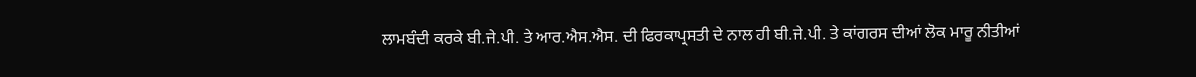ਲਾਮਬੰਦੀ ਕਰਕੇ ਬੀ.ਜੇ.ਪੀ. ਤੇ ਆਰ.ਐਸ.ਐਸ. ਦੀ ਫਿਰਕਾਪ੍ਰਸਤੀ ਦੇ ਨਾਲ ਹੀ ਬੀ.ਜੇ.ਪੀ. ਤੇ ਕਾਂਗਰਸ ਦੀਆਂ ਲੋਕ ਮਾਰੂ ਨੀਤੀਆਂ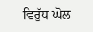ਵਿਰੁੱਧ ਘੋਲ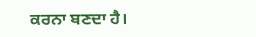ਕਰਨਾ ਬਣਦਾ ਹੈ।